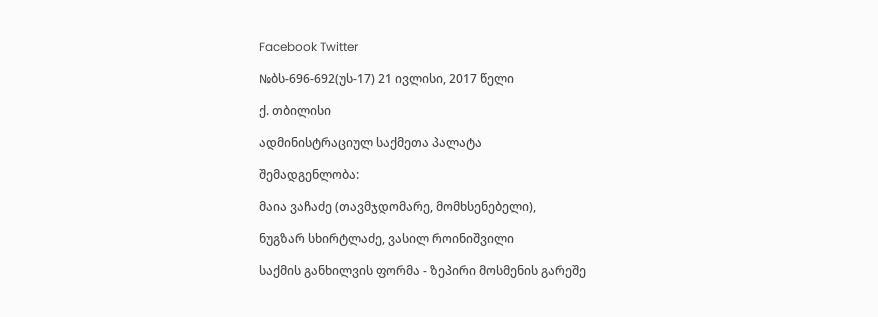Facebook Twitter

№ბს-696-692(უს-17) 21 ივლისი, 2017 წელი

ქ. თბილისი

ადმინისტრაციულ საქმეთა პალატა

შემადგენლობა:

მაია ვაჩაძე (თავმჯდომარე, მომხსენებელი),

ნუგზარ სხირტლაძე, ვასილ როინიშვილი

საქმის განხილვის ფორმა - ზეპირი მოსმენის გარეშე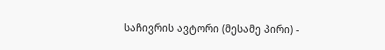საჩივრის ავტორი (მესამე პირი) -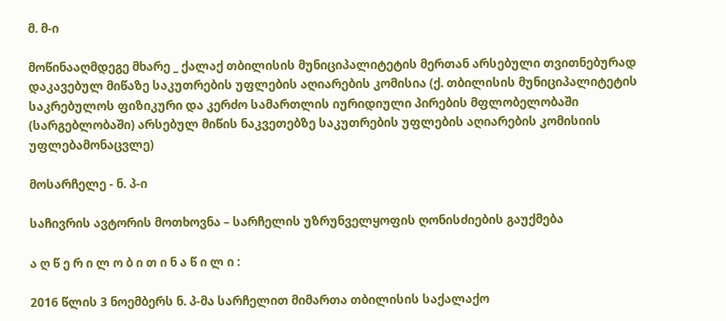მ. მ-ი

მოწინააღმდეგე მხარე _ ქალაქ თბილისის მუნიციპალიტეტის მერთან არსებული თვითნებურად დაკავებულ მიწაზე საკუთრების უფლების აღიარების კომისია (ქ. თბილისის მუნიციპალიტეტის საკრებულოს ფიზიკური და კერძო სამართლის იურიდიული პირების მფლობელობაში (სარგებლობაში) არსებულ მიწის ნაკვეთებზე საკუთრების უფლების აღიარების კომისიის უფლებამონაცვლე)

მოსარჩელე - ნ. პ-ი

საჩივრის ავტორის მოთხოვნა – სარჩელის უზრუნველყოფის ღონისძიების გაუქმება

ა ღ წ ე რ ი ლ ო ბ ი თ ი ნ ა წ ი ლ ი :

2016 წლის 3 ნოემბერს ნ. პ-მა სარჩელით მიმართა თბილისის საქალაქო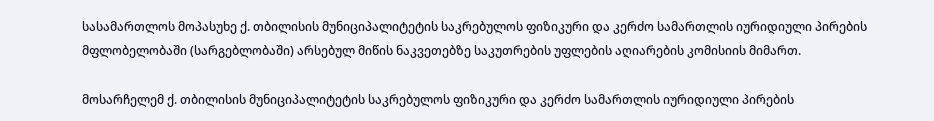სასამართლოს მოპასუხე ქ. თბილისის მუნიციპალიტეტის საკრებულოს ფიზიკური და კერძო სამართლის იურიდიული პირების მფლობელობაში (სარგებლობაში) არსებულ მიწის ნაკვეთებზე საკუთრების უფლების აღიარების კომისიის მიმართ.

მოსარჩელემ ქ. თბილისის მუნიციპალიტეტის საკრებულოს ფიზიკური და კერძო სამართლის იურიდიული პირების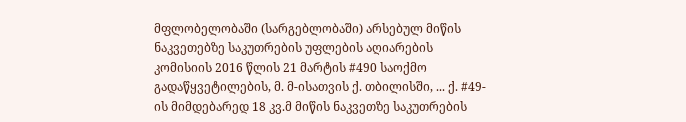მფლობელობაში (სარგებლობაში) არსებულ მიწის ნაკვეთებზე საკუთრების უფლების აღიარების კომისიის 2016 წლის 21 მარტის #490 საოქმო გადაწყვეტილების, მ. მ-ისათვის ქ. თბილისში, ... ქ. #49-ის მიმდებარედ 18 კვ.მ მიწის ნაკვეთზე საკუთრების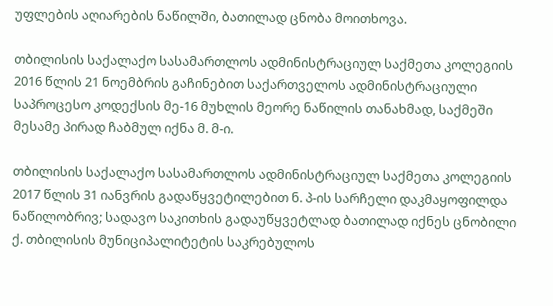უფლების აღიარების ნაწილში, ბათილად ცნობა მოითხოვა.

თბილისის საქალაქო სასამართლოს ადმინისტრაციულ საქმეთა კოლეგიის 2016 წლის 21 ნოემბრის გაჩინებით საქართველოს ადმინისტრაციული საპროცესო კოდექსის მე-16 მუხლის მეორე ნაწილის თანახმად, საქმეში მესამე პირად ჩაბმულ იქნა მ. მ-ი.

თბილისის საქალაქო სასამართლოს ადმინისტრაციულ საქმეთა კოლეგიის 2017 წლის 31 იანვრის გადაწყვეტილებით ნ. პ-ის სარჩელი დაკმაყოფილდა ნაწილობრივ; სადავო საკითხის გადაუწყვეტლად ბათილად იქნეს ცნობილი ქ. თბილისის მუნიციპალიტეტის საკრებულოს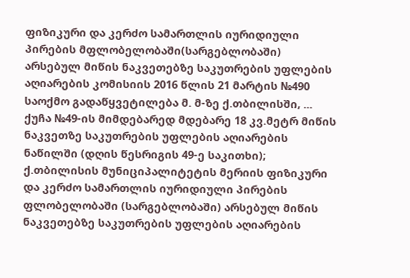ფიზიკური და კერძო სამართლის იურიდიული პირების მფლობელობაში(სარგებლობაში) არსებულ მიწის ნაკვეთებზე საკუთრების უფლების აღიარების კომისიის 2016 წლის 21 მარტის №490 საოქმო გადაწყვეტილება მ. მ-ზე ქ.თბილისში, ... ქუჩა №49-ის მიმდებარედ მდებარე 18 კვ.მეტრ მიწის ნაკვეთზე საკუთრების უფლების აღიარების ნაწილში (დღის წესრიგის 49-ე საკითხი); ქ.თბილისის მუნიციპალიტეტის მერიის ფიზიკური და კერძო სამართლის იურიდიული პირების ფლობელობაში (სარგებლობაში) არსებულ მიწის ნაკვეთებზე საკუთრების უფლების აღიარების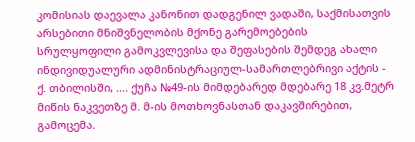კომისიას დაევალა კანონით დადგენილ ვადაში, საქმისათვის არსებითი მნიშვნელობის მქონე გარემოებების სრულყოფილი გამოკვლევისა და შეფასების შემდეგ ახალი ინდივიდუალური ადმინისტრაციულ-სამართლებრივი აქტის - ქ. თბილისში, .... ქუჩა №49-ის მიმდებარედ მდებარე 18 კვ.მეტრ მიწის ნაკვეთზე მ. მ-ის მოთხოვნასთან დაკავშირებით, გამოცემა.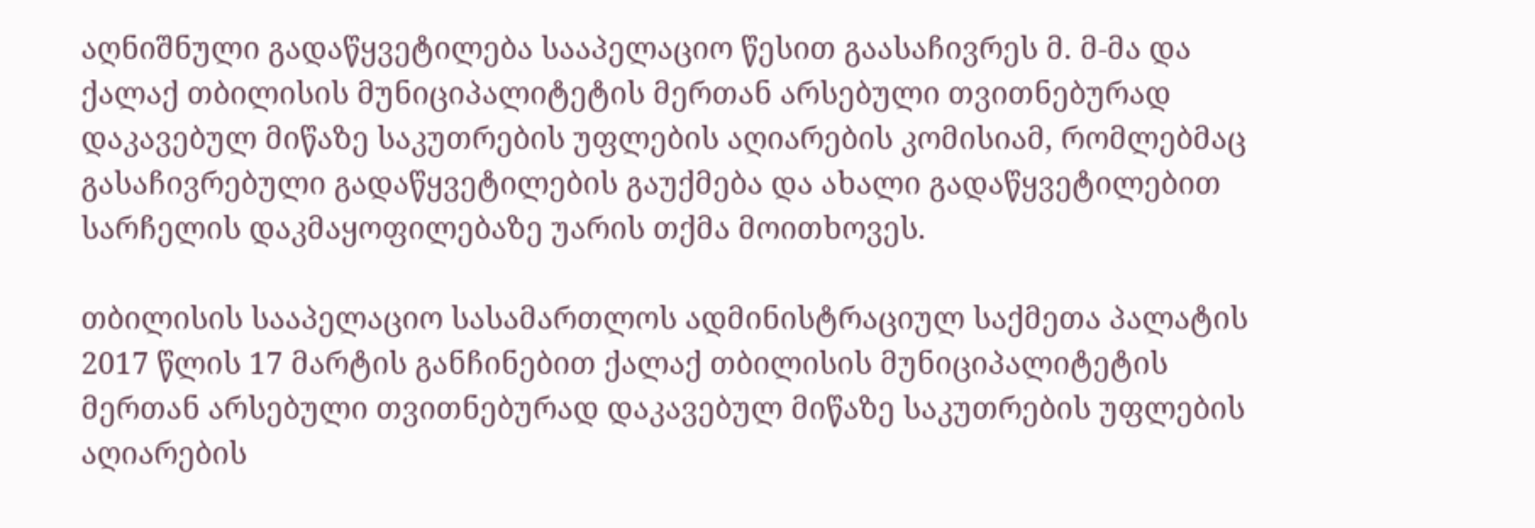აღნიშნული გადაწყვეტილება სააპელაციო წესით გაასაჩივრეს მ. მ-მა და ქალაქ თბილისის მუნიციპალიტეტის მერთან არსებული თვითნებურად დაკავებულ მიწაზე საკუთრების უფლების აღიარების კომისიამ, რომლებმაც გასაჩივრებული გადაწყვეტილების გაუქმება და ახალი გადაწყვეტილებით სარჩელის დაკმაყოფილებაზე უარის თქმა მოითხოვეს.

თბილისის სააპელაციო სასამართლოს ადმინისტრაციულ საქმეთა პალატის 2017 წლის 17 მარტის განჩინებით ქალაქ თბილისის მუნიციპალიტეტის მერთან არსებული თვითნებურად დაკავებულ მიწაზე საკუთრების უფლების აღიარების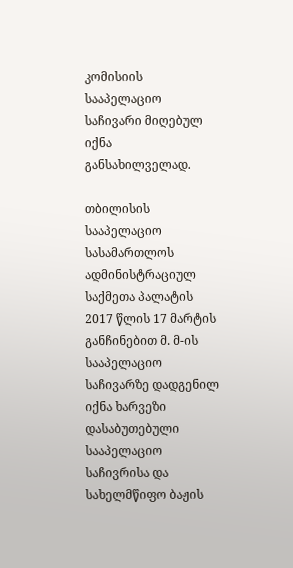კომისიის სააპელაციო საჩივარი მიღებულ იქნა განსახილველად.

თბილისის სააპელაციო სასამართლოს ადმინისტრაციულ საქმეთა პალატის 2017 წლის 17 მარტის განჩინებით მ. მ-ის სააპელაციო საჩივარზე დადგენილ იქნა ხარვეზი დასაბუთებული სააპელაციო საჩივრისა და სახელმწიფო ბაჟის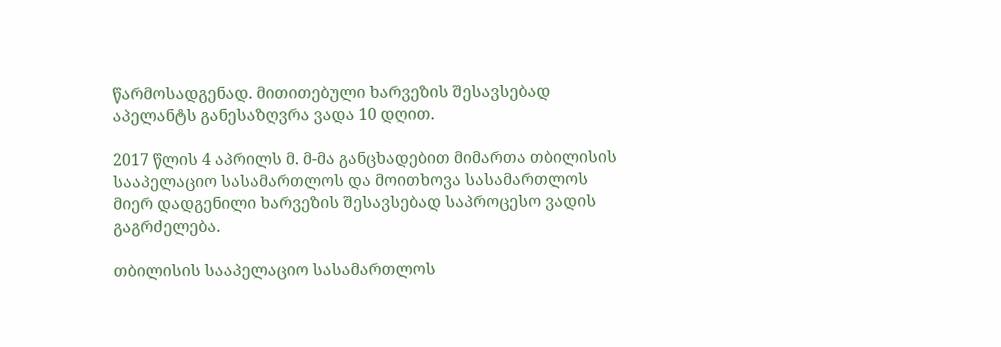წარმოსადგენად. მითითებული ხარვეზის შესავსებად აპელანტს განესაზღვრა ვადა 10 დღით.

2017 წლის 4 აპრილს მ. მ-მა განცხადებით მიმართა თბილისის სააპელაციო სასამართლოს და მოითხოვა სასამართლოს მიერ დადგენილი ხარვეზის შესავსებად საპროცესო ვადის გაგრძელება.

თბილისის სააპელაციო სასამართლოს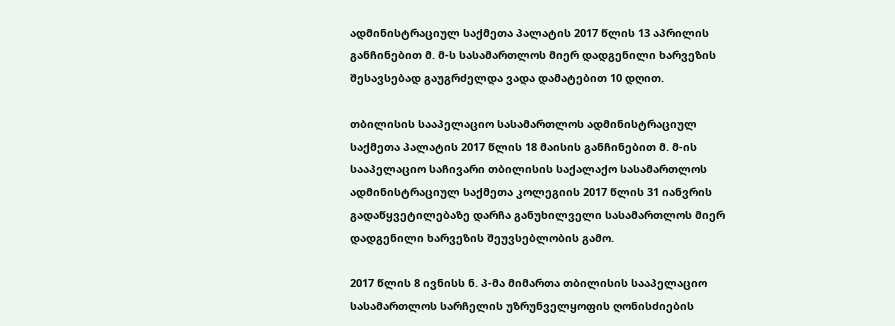ადმინისტრაციულ საქმეთა პალატის 2017 წლის 13 აპრილის განჩინებით მ. მ-ს სასამართლოს მიერ დადგენილი ხარვეზის შესავსებად გაუგრძელდა ვადა დამატებით 10 დღით.

თბილისის სააპელაციო სასამართლოს ადმინისტრაციულ საქმეთა პალატის 2017 წლის 18 მაისის განჩინებით მ. მ-ის სააპელაციო საჩივარი თბილისის საქალაქო სასამართლოს ადმინისტრაციულ საქმეთა კოლეგიის 2017 წლის 31 იანვრის გადაწყვეტილებაზე დარჩა განუხილველი სასამართლოს მიერ დადგენილი ხარვეზის შეუვსებლობის გამო.

2017 წლის 8 ივნისს ნ. პ-მა მიმართა თბილისის სააპელაციო სასამართლოს სარჩელის უზრუნველყოფის ღონისძიების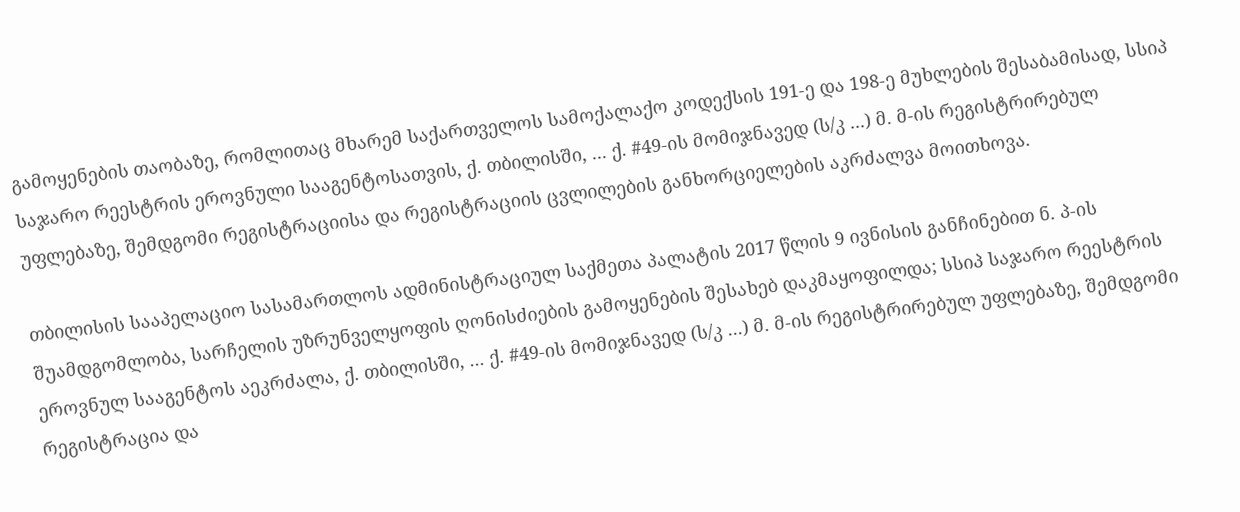გამოყენების თაობაზე, რომლითაც მხარემ საქართველოს სამოქალაქო კოდექსის 191-ე და 198-ე მუხლების შესაბამისად, სსიპ საჯარო რეესტრის ეროვნული სააგენტოსათვის, ქ. თბილისში, ... ქ. #49-ის მომიჯნავედ (ს/კ ...) მ. მ-ის რეგისტრირებულ უფლებაზე, შემდგომი რეგისტრაციისა და რეგისტრაციის ცვლილების განხორციელების აკრძალვა მოითხოვა.

თბილისის სააპელაციო სასამართლოს ადმინისტრაციულ საქმეთა პალატის 2017 წლის 9 ივნისის განჩინებით ნ. პ-ის შუამდგომლობა, სარჩელის უზრუნველყოფის ღონისძიების გამოყენების შესახებ დაკმაყოფილდა; სსიპ საჯარო რეესტრის ეროვნულ სააგენტოს აეკრძალა, ქ. თბილისში, ... ქ. #49-ის მომიჯნავედ (ს/კ ...) მ. მ-ის რეგისტრირებულ უფლებაზე, შემდგომი რეგისტრაცია და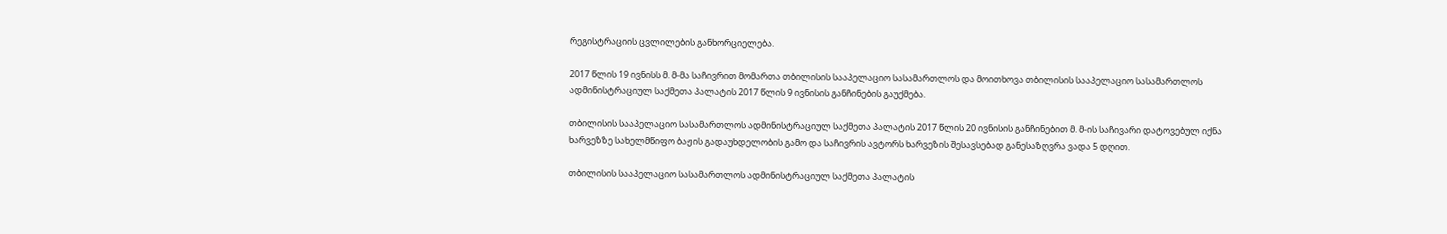რეგისტრაციის ცვლილების განხორციელება.

2017 წლის 19 ივნისს მ. მ-მა საჩივრით მომართა თბილისის სააპელაციო სასამართლოს და მოითხოვა თბილისის სააპელაციო სასამართლოს ადმინისტრაციულ საქმეთა პალატის 2017 წლის 9 ივნისის განჩინების გაუქმება.

თბილისის სააპელაციო სასამართლოს ადმინისტრაციულ საქმეთა პალატის 2017 წლის 20 ივნისის განჩინებით მ. მ-ის საჩივარი დატოვებულ იქნა ხარვეზზე სახელმწიფო ბაჟის გადაუხდელობის გამო და საჩივრის ავტორს ხარვეზის შესავსებად განესაზღვრა ვადა 5 დღით.

თბილისის სააპელაციო სასამართლოს ადმინისტრაციულ საქმეთა პალატის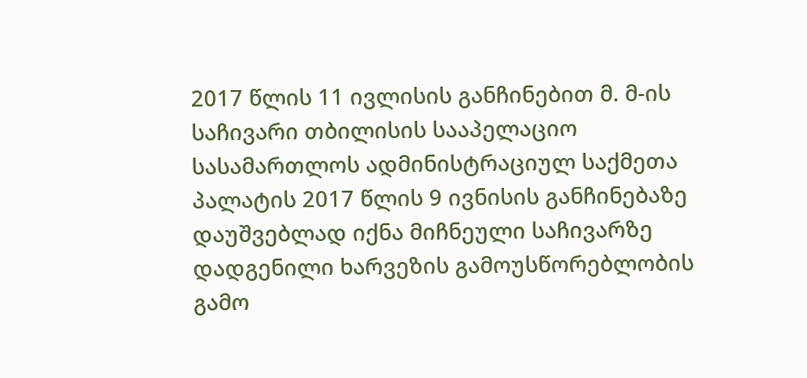2017 წლის 11 ივლისის განჩინებით მ. მ-ის საჩივარი თბილისის სააპელაციო სასამართლოს ადმინისტრაციულ საქმეთა პალატის 2017 წლის 9 ივნისის განჩინებაზე დაუშვებლად იქნა მიჩნეული საჩივარზე დადგენილი ხარვეზის გამოუსწორებლობის გამო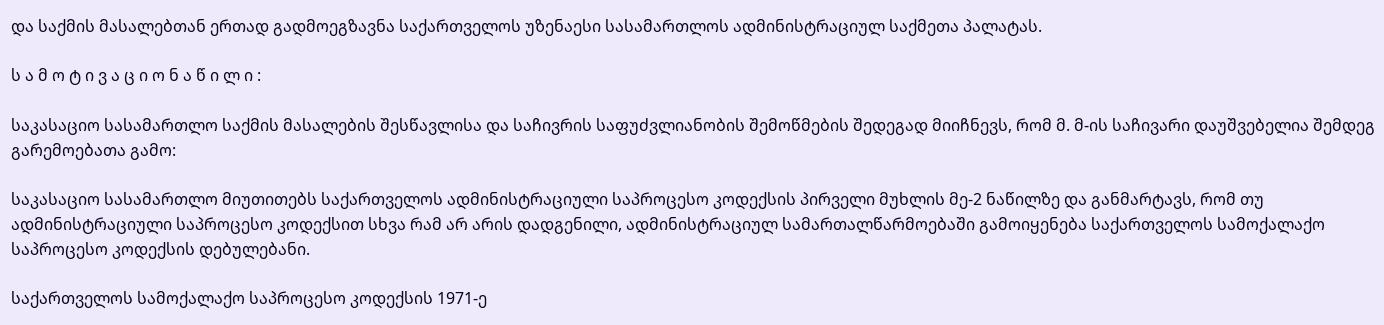და საქმის მასალებთან ერთად გადმოეგზავნა საქართველოს უზენაესი სასამართლოს ადმინისტრაციულ საქმეთა პალატას.

ს ა მ ო ტ ი ვ ა ც ი ო ნ ა წ ი ლ ი :

საკასაციო სასამართლო საქმის მასალების შესწავლისა და საჩივრის საფუძვლიანობის შემოწმების შედეგად მიიჩნევს, რომ მ. მ-ის საჩივარი დაუშვებელია შემდეგ გარემოებათა გამო:

საკასაციო სასამართლო მიუთითებს საქართველოს ადმინისტრაციული საპროცესო კოდექსის პირველი მუხლის მე-2 ნაწილზე და განმარტავს, რომ თუ ადმინისტრაციული საპროცესო კოდექსით სხვა რამ არ არის დადგენილი, ადმინისტრაციულ სამართალწარმოებაში გამოიყენება საქართველოს სამოქალაქო საპროცესო კოდექსის დებულებანი.

საქართველოს სამოქალაქო საპროცესო კოდექსის 1971-ე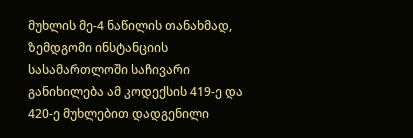მუხლის მე-4 ნაწილის თანახმად, ზემდგომი ინსტანციის სასამართლოში საჩივარი განიხილება ამ კოდექსის 419-ე და 420-ე მუხლებით დადგენილი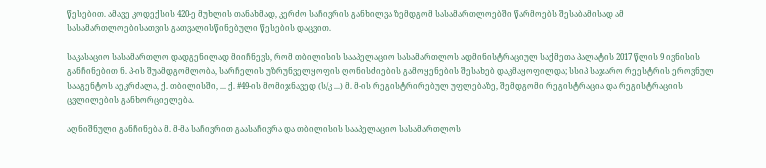წესებით. ამავე კოდექსის 420-ე მუხლის თანახმად, კერძო საჩივრის განხილვა ზემდგომ სასამართლოებში წარმოებს შესაბამისად ამ სასამართლოებისათვის გათვალისწინებული წესების დაცვით.

საკასაციო სასამართლო დადგენილად მიიჩნევს, რომ თბილისის სააპელაციო სასამართლოს ადმინისტრაციულ საქმეთა პალატის 2017 წლის 9 ივნისის განჩინებით ნ. პ-ის შუამდგომლობა, სარჩელის უზრუნველყოფის ღონისძიების გამოყენების შესახებ დაკმაყოფილდა; სსიპ საჯარო რეესტრის ეროვნულ სააგენტოს აეკრძალა, ქ. თბილისში, ... ქ. #49-ის მომიჯნავედ (ს/კ ...) მ. მ-ის რეგისტრირებულ უფლებაზე, შემდგომი რეგისტრაცია და რეგისტრაციის ცვლილების განხორციელება.

აღნიშნული განჩინება მ. მ-მა საჩივრით გაასაჩივრა და თბილისის სააპელაციო სასამართლოს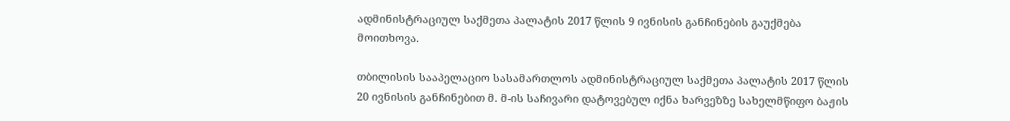ადმინისტრაციულ საქმეთა პალატის 2017 წლის 9 ივნისის განჩინების გაუქმება მოითხოვა.

თბილისის სააპელაციო სასამართლოს ადმინისტრაციულ საქმეთა პალატის 2017 წლის 20 ივნისის განჩინებით მ. მ-ის საჩივარი დატოვებულ იქნა ხარვეზზე სახელმწიფო ბაჟის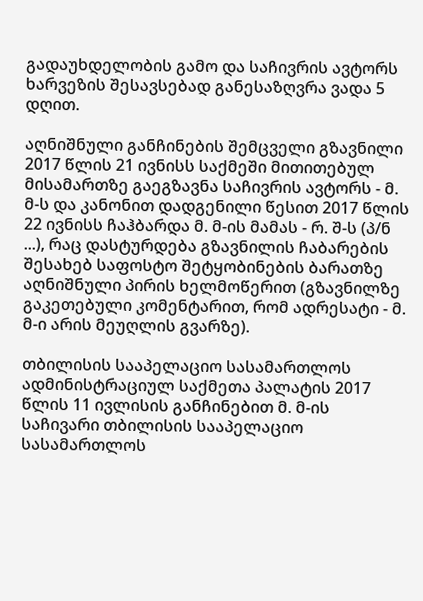გადაუხდელობის გამო და საჩივრის ავტორს ხარვეზის შესავსებად განესაზღვრა ვადა 5 დღით.

აღნიშნული განჩინების შემცველი გზავნილი 2017 წლის 21 ივნისს საქმეში მითითებულ მისამართზე გაეგზავნა საჩივრის ავტორს - მ. მ-ს და კანონით დადგენილი წესით 2017 წლის 22 ივნისს ჩაჰბარდა მ. მ-ის მამას - რ. შ-ს (პ/ნ ...), რაც დასტურდება გზავნილის ჩაბარების შესახებ საფოსტო შეტყობინების ბარათზე აღნიშნული პირის ხელმოწერით (გზავნილზე გაკეთებული კომენტარით, რომ ადრესატი - მ. მ-ი არის მეუღლის გვარზე).

თბილისის სააპელაციო სასამართლოს ადმინისტრაციულ საქმეთა პალატის 2017 წლის 11 ივლისის განჩინებით მ. მ-ის საჩივარი თბილისის სააპელაციო სასამართლოს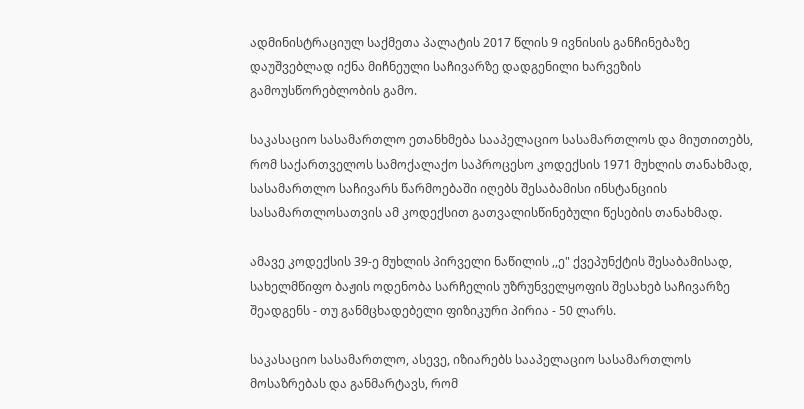ადმინისტრაციულ საქმეთა პალატის 2017 წლის 9 ივნისის განჩინებაზე დაუშვებლად იქნა მიჩნეული საჩივარზე დადგენილი ხარვეზის გამოუსწორებლობის გამო.

საკასაციო სასამართლო ეთანხმება სააპელაციო სასამართლოს და მიუთითებს, რომ საქართველოს სამოქალაქო საპროცესო კოდექსის 1971 მუხლის თანახმად, სასამართლო საჩივარს წარმოებაში იღებს შესაბამისი ინსტანციის სასამართლოსათვის ამ კოდექსით გათვალისწინებული წესების თანახმად.

ამავე კოდექსის 39-ე მუხლის პირველი ნაწილის ,,ე" ქვეპუნქტის შესაბამისად, სახელმწიფო ბაჟის ოდენობა სარჩელის უზრუნველყოფის შესახებ საჩივარზე შეადგენს - თუ განმცხადებელი ფიზიკური პირია - 50 ლარს.

საკასაციო სასამართლო, ასევე, იზიარებს სააპელაციო სასამართლოს მოსაზრებას და განმარტავს, რომ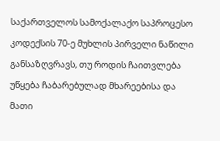საქართველოს სამოქალაქო საპროცესო კოდექსის 70-ე მუხლის პირველი ნაწილი განსაზღვრავს, თუ როდის ჩაითვლება უწყება ჩაბარებულად მხარეებისა და მათი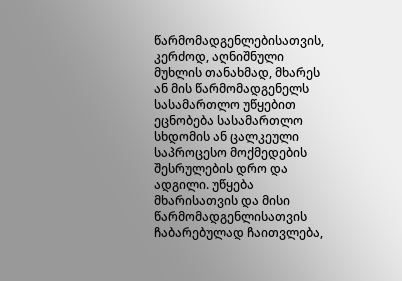წარმომადგენლებისათვის, კერძოდ, აღნიშნული მუხლის თანახმად, მხარეს ან მის წარმომადგენელს სასამართლო უწყებით ეცნობება სასამართლო სხდომის ან ცალკეული საპროცესო მოქმედების შესრულების დრო და ადგილი. უწყება მხარისათვის და მისი წარმომადგენლისათვის ჩაბარებულად ჩაითვლება,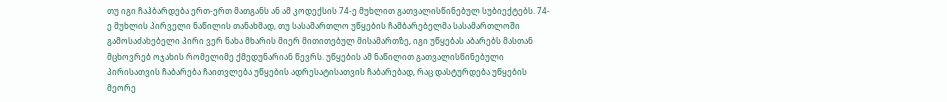თუ იგი ჩაჰბარდება ერთ-ერთ მათგანს ან ამ კოდექსის 74-ე მუხლით გათვალისწინებულ სუბიექტებს. 74-ე მუხლის პირველი ნაწილის თანახმად, თუ სასამართლო უწყების ჩამბარებელმა სასამართლოში გამოსაძახებელი პირი ვერ ნახა მხარის მიერ მითითებულ მისამართზე, იგი უწყებას აბარებს მასთან მცხოვრებ ოჯახის რომელიმე ქმედუნარიან წევრს. უწყების ამ ნაწილით გათვალისწინებული პირისათვის ჩაბარება ჩაითვლება უწყების ადრესატისათვის ჩაბარებად, რაც დასტურდება უწყების მეორე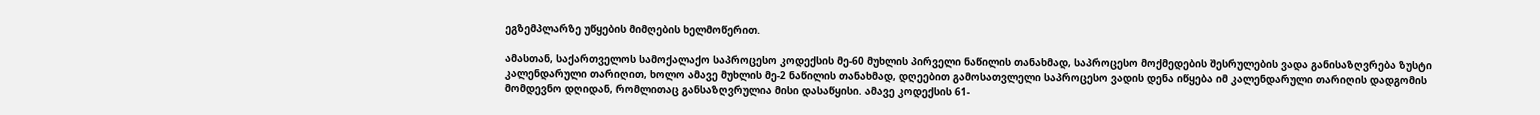ეგზემპლარზე უწყების მიმღების ხელმოწერით.

ამასთან, საქართველოს სამოქალაქო საპროცესო კოდექსის მე-60 მუხლის პირველი ნაწილის თანახმად, საპროცესო მოქმედების შესრულების ვადა განისაზღვრება ზუსტი კალენდარული თარიღით, ხოლო ამავე მუხლის მე-2 ნაწილის თანახმად, დღეებით გამოსათვლელი საპროცესო ვადის დენა იწყება იმ კალენდარული თარიღის დადგომის მომდევნო დღიდან, რომლითაც განსაზღვრულია მისი დასაწყისი. ამავე კოდექსის 61-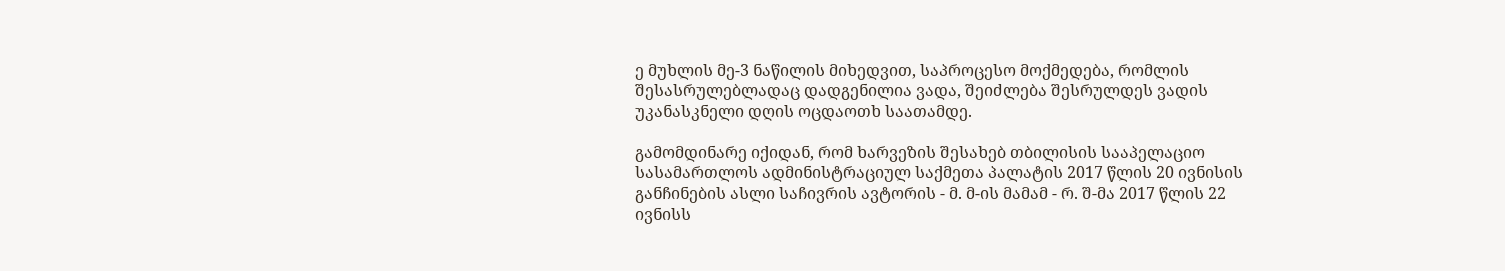ე მუხლის მე-3 ნაწილის მიხედვით, საპროცესო მოქმედება, რომლის შესასრულებლადაც დადგენილია ვადა, შეიძლება შესრულდეს ვადის უკანასკნელი დღის ოცდაოთხ საათამდე.

გამომდინარე იქიდან, რომ ხარვეზის შესახებ თბილისის სააპელაციო სასამართლოს ადმინისტრაციულ საქმეთა პალატის 2017 წლის 20 ივნისის განჩინების ასლი საჩივრის ავტორის - მ. მ-ის მამამ - რ. შ-მა 2017 წლის 22 ივნისს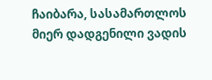ჩაიბარა, სასამართლოს მიერ დადგენილი ვადის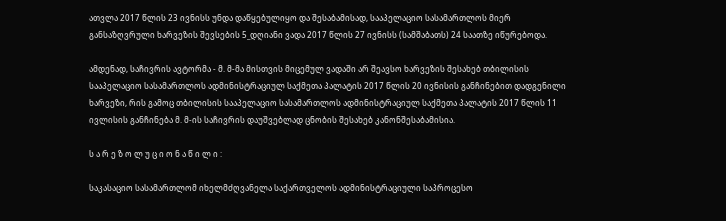ათვლა 2017 წლის 23 ივნისს უნდა დაწყებულიყო და შესაბამისად, სააპელაციო სასამართლოს მიერ განსაზღვრული ხარვეზის შევსების 5_დღიანი ვადა 2017 წლის 27 ივნისს (სამშაბათს) 24 საათზე იწურებოდა.

ამდენად, საჩივრის ავტორმა - მ. მ-მა მისთვის მიცემულ ვადაში არ შეავსო ხარვეზის შესახებ თბილისის სააპელაციო სასამართლოს ადმინისტრაციულ საქმეთა პალატის 2017 წლის 20 ივნისის განჩინებით დადგენილი ხარვეზი, რის გამოც თბილისის სააპელაციო სასამართლოს ადმინისტრაციულ საქმეთა პალატის 2017 წლის 11 ივლისის განჩინება მ. მ-ის საჩივრის დაუშვებლად ცნობის შესახებ კანონშესაბამისია.

ს ა რ ე ზ ო ლ უ ც ი ო ნ ა წ ი ლ ი :

საკასაციო სასამართლომ იხელმძღვანელა საქართველოს ადმინისტრაციული საპროცესო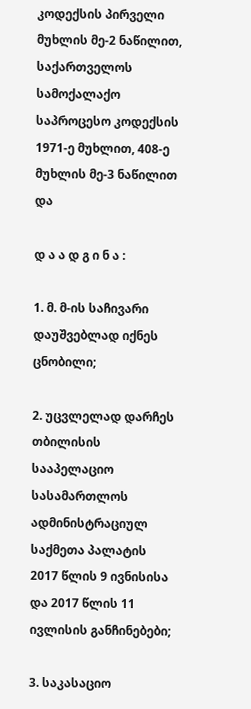კოდექსის პირველი მუხლის მე-2 ნაწილით, საქართველოს სამოქალაქო საპროცესო კოდექსის 1971-ე მუხლით, 408-ე მუხლის მე-3 ნაწილით და

დ ა ა დ გ ი ნ ა :

1. მ. მ-ის საჩივარი დაუშვებლად იქნეს ცნობილი;

2. უცვლელად დარჩეს თბილისის სააპელაციო სასამართლოს ადმინისტრაციულ საქმეთა პალატის 2017 წლის 9 ივნისისა და 2017 წლის 11 ივლისის განჩინებები;

3. საკასაციო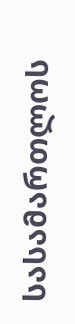სასამართლოს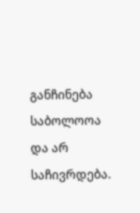განჩინება საბოლოოა და არ საჩივრდება.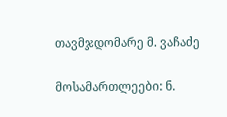თავმჯდომარე მ. ვაჩაძე

მოსამართლეები: ნ.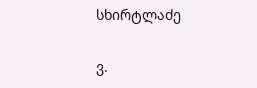სხირტლაძე

ვ.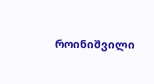როინიშვილი